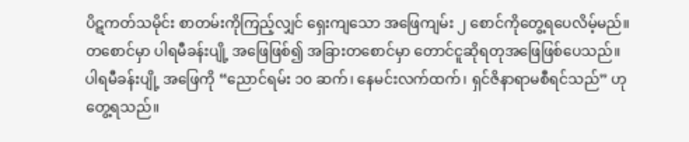ပိဋကတ်သမိုင်း စာတမ်းကိုကြည့်လျှင် ရှေးကျသော အဖြေကျမ်း ၂ စောင်ကိုတွေ့ရပေလိမ့်မည်။ တစောင်မှာ ပါရမီခန်းပျို့ အဖြေဖြစ်၍ အခြားတစောင်မှာ တောင်ငူဆိုရတုအဖြေဖြစ်ပေသည်။
ပါရမီခန်းပျို့ အဖြေကို “ညောင်ရမ်း ၁၀ ဆက်၊ နေမင်းလက်ထက်၊ ရှင်ဇိနာရာမစီရင်သည်” ဟု တွေ့ရသည်။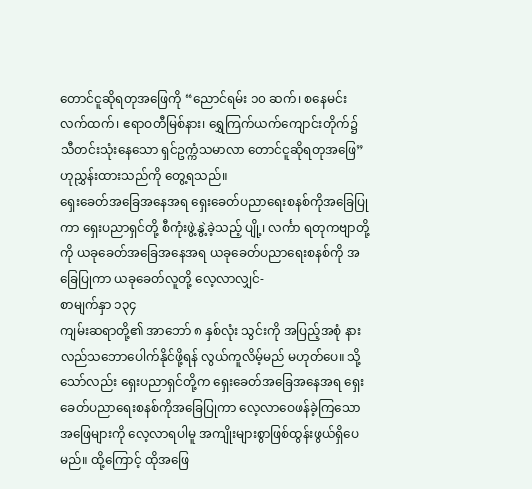တောင်ငူဆိုရတုအဖြေကို “ညောင်ရမ်း ၁၀ ဆက်၊ စနေမင်းလက်ထက်၊ ဧရာဝတီမြစ်နား၊ ရွှေကြက်ယက်ကျောင်းတိုက်၌ သီတင်းသုံးနေသော ရှင်ဥက္ကံသမာလာ တောင်ငူဆိုရတုအဖြေ” ဟုညွှန်းထားသည်ကို တွေ့ရသည်။
ရှေးခေတ်အခြေအနေအရ ရှေးခေတ်ပညာရေးစနစ်ကိုအခြေပြုကာ ရှေးပညာရှင်တို့ စီကုံးဖွဲ့နွဲ့ခဲ့သည့် ပျို့၊ လင်္ကာ ရတုကဗျာတို့ကို ယခုခေတ်အခြေအနေအရ ယခုခေတ်ပညာရေးစနစ်ကို အခြေပြုကာ ယခုခေတ်လူတို့ လေ့လာလျှင်-
စာမျက်နှာ ၁၃၄
ကျမ်းဆရာတို့၏ အာဘော် ၈ နှစ်လုံး သွင်းကို အပြည့်အစုံ နားလည်သဘောပေါက်နိုင်ဖို့ရန် လွယ်ကူလိမ့်မည် မဟုတ်ပေ။ သို့သော်လည်း ရှေးပညာရှင်တို့က ရှေးခေတ်အခြေအနေအရ ရှေးခေတ်ပညာရေးစနစ်ကိုအခြေပြုကာ လေ့လာဝေဖန်ခဲ့ကြသော အဖြေများကို လေ့လာရပါမူ အကျိုးများစွာဖြစ်ထွန်းဖွယ်ရှိပေမည်။ ထို့ကြောင့် ထိုအဖြေ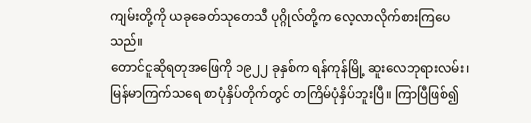ကျမ်းတို့ကို ယခုခေတ်သုတေသီ ပုဂ္ဂိုလ်တို့က လေ့လာလိုက်စားကြပေသည်။
တောင်ငူဆိုရတုအဖြေကို ၁၉၂၂ ခုနှစ်က ရန်ကုန်မြို့ ဆူးလေဘုရားလမ်း၊ မြန်မာကြက်သရေ စာပုံနှိပ်တိုက်တွင် တကြိမ်ပုံနှိပ်ဘူးပြီ။ ကြာပြီဖြစ်၍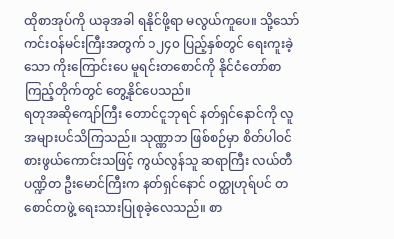ထိုစာအုပ်ကို ယခုအခါ ရနိုင်ဖို့ရာ မလွယ်ကူပေ။ သို့သော် ကင်းဝန်မင်းကြီးအတွက် ၁၂၄၀ ပြည့်နှစ်တွင် ရေးကူးခဲ့သော ကိုးကြောင်းပေ မူရင်းတစောင်ကို နိုင်ငံတော်စာကြည့်တိုက်တွင် တွေ့နိုင်ပေသည်။
ရတုအဆိုကျော်ကြီး တောင်ငူဘုရင် နတ်ရှင်နောင်ကို လူအများပင်သိကြသည်။ သုဏ္ဏာဘ ဖြစ်စဉ်မှာ စိတ်ပါဝင်စားဖွယ်ကောင်းသဖြင့် ကွယ်လွန်သူ ဆရာကြီး လယ်တီပဏ္ဍိတ ဦးမောင်ကြီးက နတ်ရှင်နောင် ဝတ္ထုဟုရ်ပင် တစောင်တဖွဲ့ ရေးသားပြုစုခဲ့လေသည်။ စာ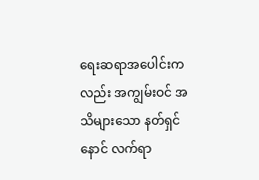ရေးဆရာအပေါင်းကလည်း အကျွမ်းဝင် အသိများသော နတ်ရှင်နောင် လက်ရာ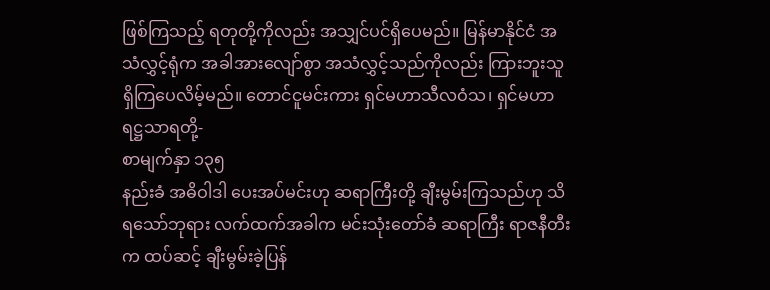ဖြစ်ကြသည့် ရတုတို့ကိုလည်း အသျှင်ပင်ရှိပေမည်။ မြန်မာနိုင်ငံ အသံလွှင့်ရုံက အခါအားလျော်စွာ အသံလွှင့်သည်ကိုလည်း ကြားဘူးသူ ရှိကြပေလိမ့်မည်။ တောင်ငူမင်းကား ရှင်မဟာသီလဝံသ၊ ရှင်မဟာရဋ္ဌသာရတို့-
စာမျက်နှာ ၁၃၅
နည်းခံ အဓိဝါဒါ ပေးအပ်မင်းဟု ဆရာကြီးတို့ ချီးမွမ်းကြသည်ဟု သိရသော်ဘုရား လက်ထက်အခါက မင်းသုံးတော်ခံ ဆရာကြီး ရာဇနီတီးက ထပ်ဆင့် ချီးမွမ်းခဲ့ပြန်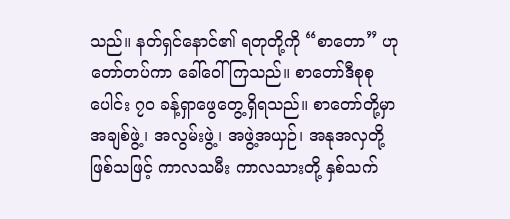သည်။ နတ်ရှင်နောင်၏ ရတုတို့ကို “စာတော” ဟု တော်တပ်ကာ ခေါ်ဝေါ်ကြသည်။ စာတော်ဒီစုစုပေါင်း ၇၀ ခန့်ရှာဖွေတွေ့ရှိရသည်။ စာတော်တို့မှာ အချစ်ဖွဲ့၊ အလွမ်းဖွဲ့၊ အဖွဲ့အယှဉ်၊ အနုအလှတို့ဖြစ်သဖြင့် ကာလသမီး ကာလသားတို့ နှစ်သက်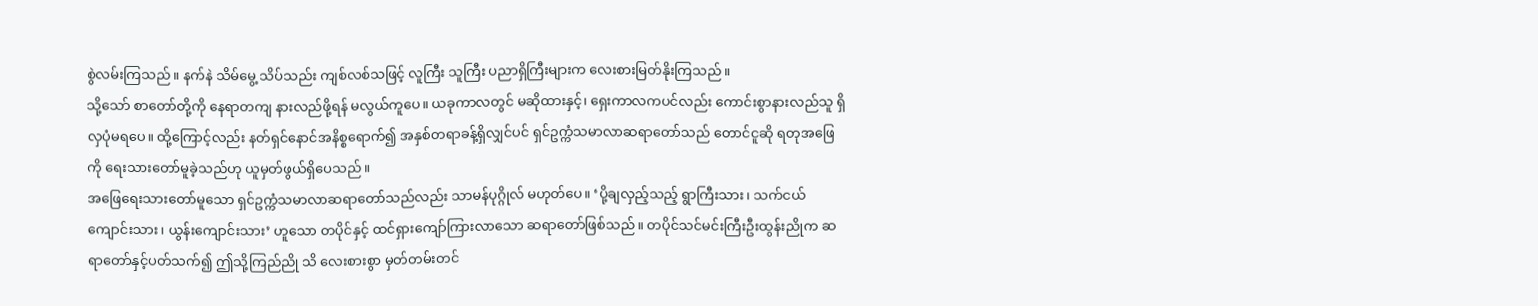စွဲလမ်းကြသည်။ နက်နဲ သိမ်မွေ့ သိပ်သည်း ကျစ်လစ်သဖြင့် လူကြီး သူကြီး ပညာရှိကြီးများက လေးစားမြတ်နိုးကြသည်။
သို့သော် စာတော်တို့ကို နေရာတကျ နားလည်ဖို့ရန် မလွယ်ကူပေ။ ယခုကာလတွင် မဆိုထားနှင့်၊ ရှေးကာလကပင်လည်း ကောင်းစွာနားလည်သူ ရှိလှပုံမရပေ။ ထို့ကြောင့်လည်း နတ်ရှင်နောင်အနိစ္စရောက်၍ အနှစ်တရာခန့်ရှိလျှင်ပင် ရှင်ဥက္ကံသမာလာဆရာတော်သည် တောင်ငူဆို ရတုအဖြေကို ရေးသားတော်မူခဲ့သည်ဟု ယူမှတ်ဖွယ်ရှိပေသည်။
အဖြေရေးသားတော်မူသော ရှင်ဥက္ကံသမာလာဆရာတော်သည်လည်း သာမန်ပုဂ္ဂိုလ် မဟုတ်ပေ။ ‘ပို့ချလှည့်သည့် ရွာကြီးသား၊ သက်ငယ်ကျောင်းသား၊ ယွန်းကျောင်းသား’ ဟူသော တပိုင်နှင့် ထင်ရှားကျော်ကြားလာသော ဆရာတော်ဖြစ်သည်။ တပိုင်သင်မင်းကြီးဦးထွန်းညိုက ဆရာတော်နှင့်ပတ်သက်၍ ဤသို့ကြည်ညို သိ လေးစားစွာ မှတ်တမ်းတင်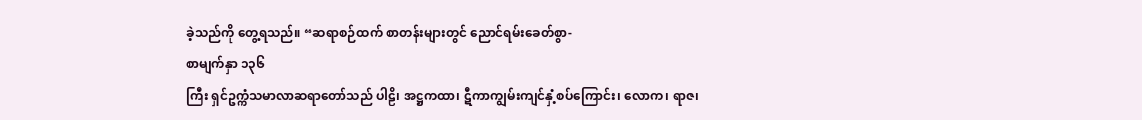ခဲ့သည်ကို တွေ့ရသည်။ “ဆရာစဉ်ထက် စာတန်းများတွင် ညောင်ရမ်းခေတ်စွာ-
စာမျက်နှာ ၁၃၆
ကြီး ရှင်ဥက္ကံသမာလာဆရာတော်သည် ပါဠိ၊ အဋ္ဌကထာ၊ ဋီကာကျွမ်းကျင်နှံ့စပ်ကြောင်း၊ လောက၊ ရာဇ၊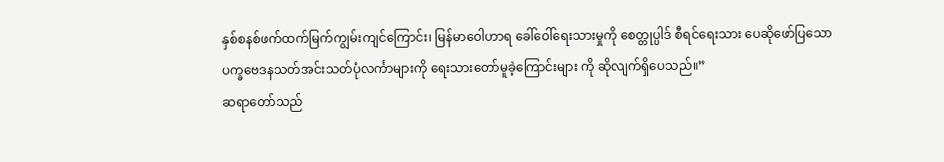နှစ်စနစ်ဖက်ထက်မြက်ကျွမ်းကျင်ကြောင်း၊ မြန်မာဝေါဟာရ ခေါ်ဝေါ်ရေးသားမှုကို စေတ္တုပ္ပါဒ် စီရင်ရေးသား ပေဆိုဖော်ပြသော ပက္ခဗေဒနသတ်အင်းသတ်ပုံလင်္ကာများကို ရေးသားတော်မူခဲ့ကြောင်းများ ကို ဆိုလျက်ရှိပေသည်။”
ဆရာတော်သည်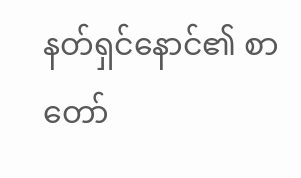နတ်ရှင်နောင်၏ စာတော်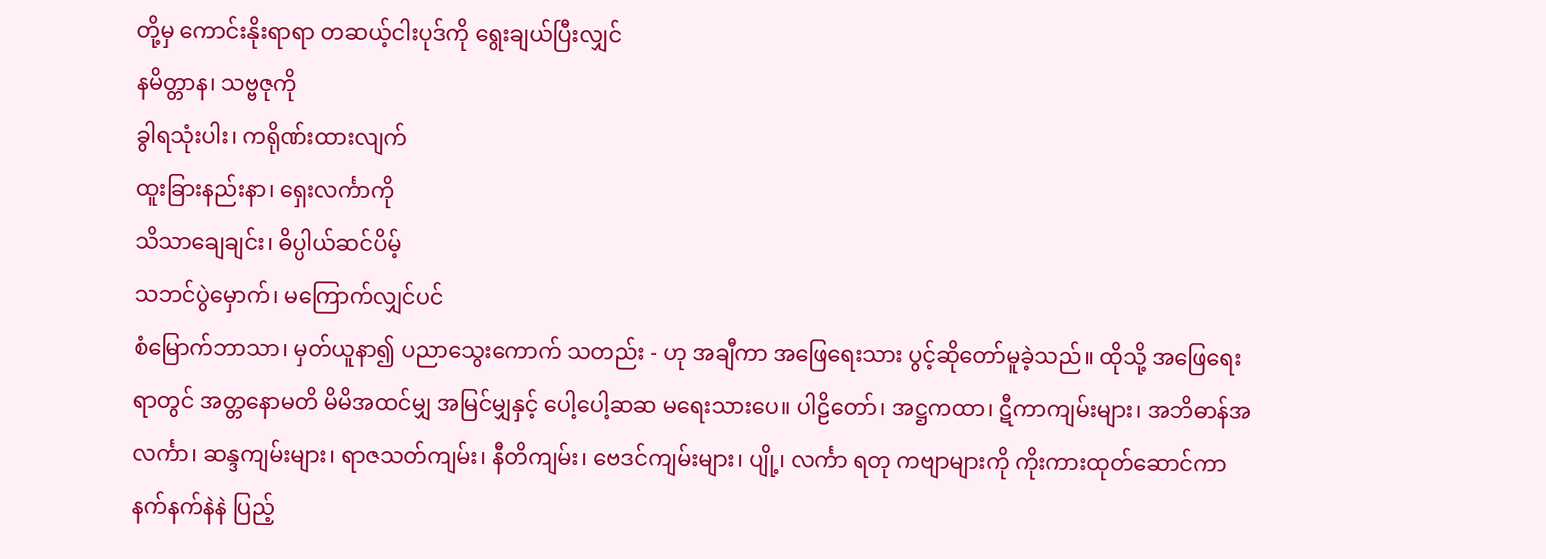တို့မှ ကောင်းနိုးရာရာ တဆယ့်ငါးပုဒ်ကို ရွေးချယ်ပြီးလျှင်
နမိတ္တာန၊ သဗ္ဗဇုကို
ခွါရသုံးပါး၊ ကရိုဏ်းထားလျက်
ထူးခြားနည်းနာ၊ ရှေးလင်္ကာကို
သိသာချေချင်း၊ ဓိပ္ပါယ်ဆင်ပိမ့်
သဘင်ပွဲမှောက်၊ မကြောက်လျှင်ပင်
စံမြောက်ဘာသာ၊ မှတ်ယူနာ၍ ပညာသွေးကောက် သတည်း - ဟု အချီကာ အဖြေရေးသား ပွင့်ဆိုတော်မူခဲ့သည်။ ထိုသို့ အဖြေရေးရာတွင် အတ္တနောမတိ မိမိအထင်မျှ အမြင်မျှနှင့် ပေါ့ပေါ့ဆဆ မရေးသားပေ။ ပါဠိတော်၊ အဋ္ဌကထာ၊ ဋီကာကျမ်းများ၊ အဘိဓာန်အလင်္ကာ၊ ဆန္ဒကျမ်းများ၊ ရာဇသတ်ကျမ်း၊ နီတိကျမ်း၊ ဗေဒင်ကျမ်းများ၊ ပျို့၊ လင်္ကာ ရတု ကဗျာများကို ကိုးကားထုတ်ဆောင်ကာ နက်နက်နဲနဲ ပြည့်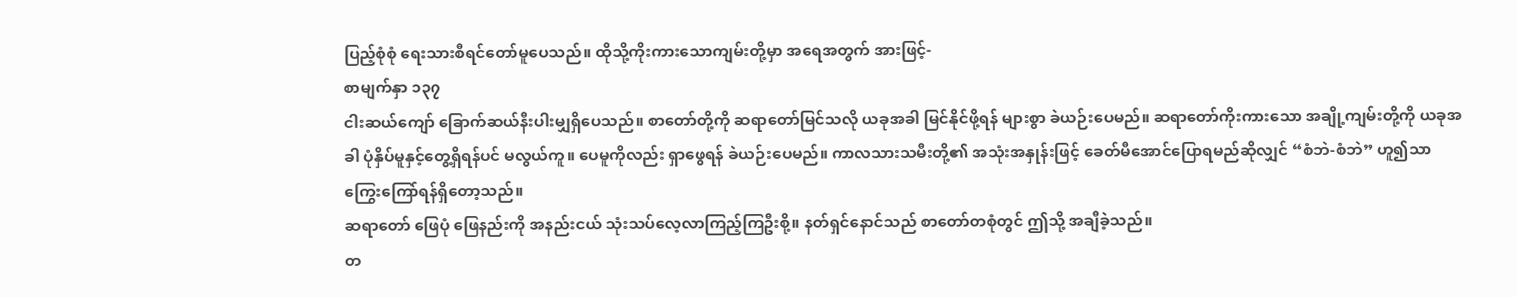ပြည့်စုံစုံ ရေးသားစီရင်တော်မူပေသည်။ ထိုသို့ကိုးကားသောကျမ်းတို့မှာ အရေအတွက် အားဖြင့်-
စာမျက်နှာ ၁၃၇
ငါးဆယ်ကျော် ခြောက်ဆယ်နီးပါးမျှရှိပေသည်။ စာတော်တို့ကို ဆရာတော်မြင်သလို ယခုအခါ မြင်နိုင်ဖို့ရန် များစွာ ခဲယဉ်းပေမည်။ ဆရာတော်ကိုးကားသော အချို့ကျမ်းတို့ကို ယခုအခါ ပုံနှိပ်မူနှင့်တွေ့ရှိရန်ပင် မလွယ်ကူ။ ပေမူကိုလည်း ရှာဖွေရန် ခဲယဉ်းပေမည်။ ကာလသားသမီးတို့၏ အသုံးအနှုန်းဖြင့် ခေတ်မီအောင်ပြောရမည်ဆိုလျှင် “စံဘဲ-စံဘဲ” ဟူ၍သာ ကြွေးကြော်ရန်ရှိတော့သည်။
ဆရာတော် ဖြေပုံ ဖြေနည်းကို အနည်းငယ် သုံးသပ်လေ့လာကြည့်ကြဦးစို့။ နတ်ရှင်နောင်သည် စာတော်တစုံတွင် ဤသို့ အချီခဲ့သည်။
တ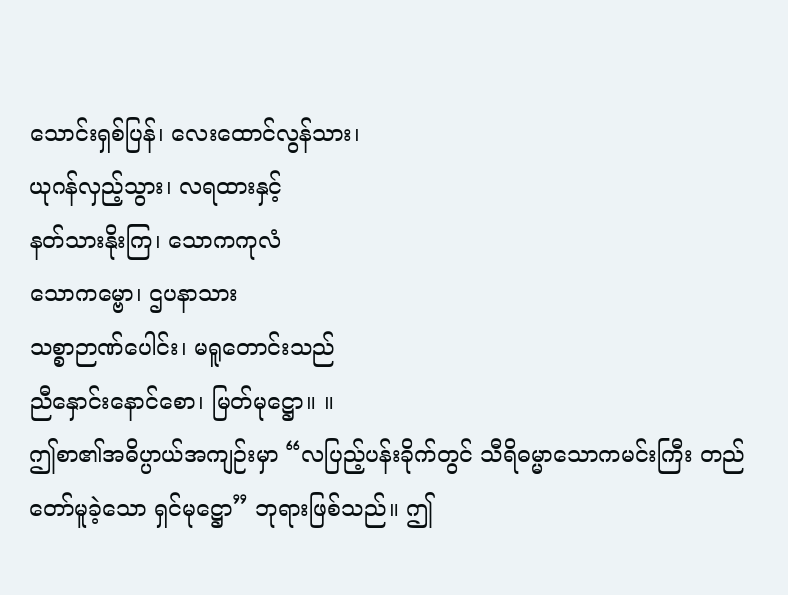သောင်းရှစ်ပြန်၊ လေးထောင်လွန်သား၊
ယုဂန်လှည့်သွား၊ လရထားနှင့်
နတ်သားနိုးကြ၊ သောကကုလံ
သောကမ္ဗော၊ ဌပနာသား
သစ္စာဉာဏ်ပေါင်း၊ မရူတောင်းသည်
ညီနှောင်းနောင်စော၊ မြတ်မုဋ္ဌော။ ။
ဤစာ၏အဓိပ္ပာယ်အကျဉ်းမှာ “လပြည့်ပန်းခိုက်တွင် သီရိဓမ္မာသောကမင်းကြီး တည်တော်မူခဲ့သော ရှင်မုဋ္ဌော” ဘုရားဖြစ်သည်။ ဤ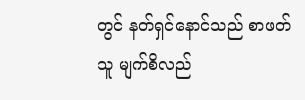တွင် နတ်ရှင်နောင်သည် စာဖတ်သူ မျက်စိလည်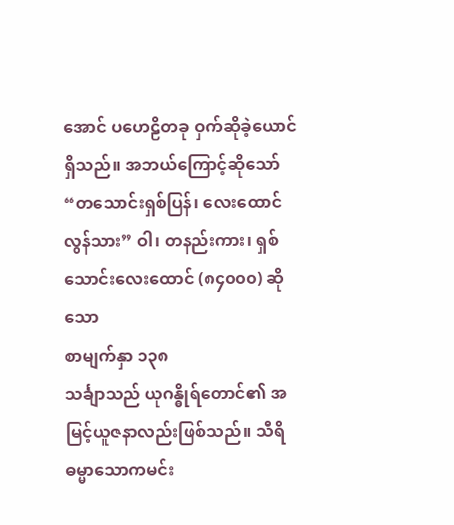အောင် ပဟေဠိတခု ဝှက်ဆိုခဲ့ယောင်ရှိသည်။ အဘယ်ကြောင့်ဆိုသော် “တသောင်းရှစ်ပြန်၊ လေးထောင်လွန်သား” ဝါ၊ တနည်းကား၊ ရှစ်သောင်းလေးထောင် (၈၄၀၀၀) ဆိုသော
စာမျက်နှာ ၁၃၈
သင်္ချာသည် ယုဂန္ဓိုရ်တောင်၏ အမြင့်ယူဇနာလည်းဖြစ်သည်။ သီရိဓမ္မာသောကမင်း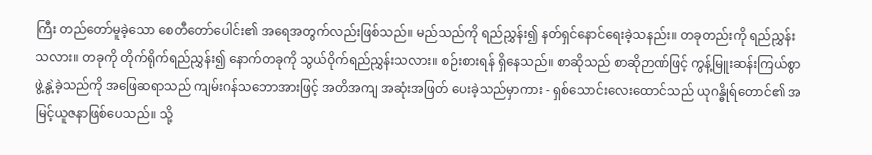ကြီး တည်တော်မူခဲ့သော စေတီတော်ပေါင်း၏ အရေအတွက်လည်းဖြစ်သည်။ မည်သည်ကို ရည်ညွှန်း၍ နတ်ရှင်နောင်ရေးခဲ့သနည်း။ တခုတည်းကို ရည်ညွှန်းသလား။ တခုကို တိုက်ရိုက်ရည်ညွှန်း၍ နောက်တခုကို သွယ်ဝိုက်ရည်ညွှန်းသလား။ စဉ်းစားရန် ရှိနေသည်။ စာဆိုသည် စာဆိုဉာဏ်ဖြင့် ကွန့်မြူးဆန်းကြယ်စွာ ဖွဲ့နွဲ့ခဲ့သည်ကို အဖြေဆရာသည် ကျမ်းဂန်သဘောအားဖြင့် အတိအကျ အဆုံးအဖြတ် ပေးခဲ့သည်မှာကား - ရှစ်သောင်းလေးထောင်သည် ယုဂန္ဓိုရ်တောင်၏ အမြင့်ယူဇနာဖြစ်ပေသည်။ သို့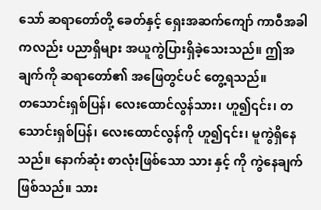သော် ဆရာတော်တို့ ခေတ်နှင့် ရှေးအဆက်ကျော် ကာဝီအခါကလည်း ပညာရှိများ အယူကွဲပြားရှိခဲ့သေးသည်။ ဤအချက်ကို ဆရာတော်၏ အဖြေတွင်ပင် တွေ့ရသည်။
တသောင်းရှစ်ပြန်၊ လေးထောင်လွန်သား၊ ဟူ၍၎င်း၊ တသောင်းရှစ်ပြန်၊ လေးထောင်လွန်ကို ဟူ၍၎င်း၊ မူကွဲရှိနေသည်။ နောက်ဆုံး စာလုံးဖြစ်သော သား နှင့် ကို ကွဲနေချက်ဖြစ်သည်။ သား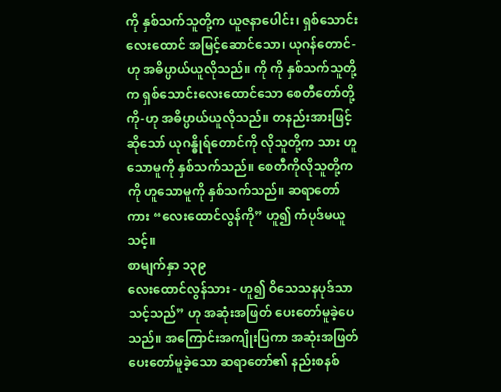ကို နှစ်သက်သူတို့က ယူဇနာပေါင်း၊ ရှစ်သောင်းလေးထောင် အမြင့်ဆောင်သော၊ ယုဂန်တောင်-ဟု အဓိပ္ပာယ်ယူလိုသည်။ ကို ကို နှစ်သက်သူတို့က ရှစ်သောင်းလေးထောင်သော စေတီတော်တို့ကို-ဟု အဓိပ္ပာယ်ယူလိုသည်။ တနည်းအားဖြင့်ဆိုသော် ယုဂန္ဓိုရ်တောင်ကို လိုသူတို့က သား ဟူသောမူကို နှစ်သက်သည်။ စေတီကိုလိုသူတို့က ကို ဟူသောမူကို နှစ်သက်သည်။ ဆရာတော်ကား “လေးထောင်လွန်ကို” ဟူ၍ ကံပုဒ်မယူသင့်။
စာမျက်နှာ ၁၃၉
လေးထောင်လွန်သား - ဟူ၍ ဝိသေသနပုဒ်သာ သင့်သည်” ဟု အဆုံးအဖြတ် ပေးတော်မူခဲ့ပေသည်။ အကြောင်းအကျိုးပြကာ အဆုံးအဖြတ်ပေးတော်မူခဲ့သော ဆရာတော်၏ နည်းစနစ်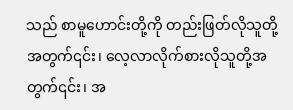သည် စာမူဟောင်းတို့ကို တည်းဖြတ်လိုသူတို့အတွက်၎င်း၊ လေ့လာလိုက်စားလိုသူတို့အတွက်၎င်း၊ အ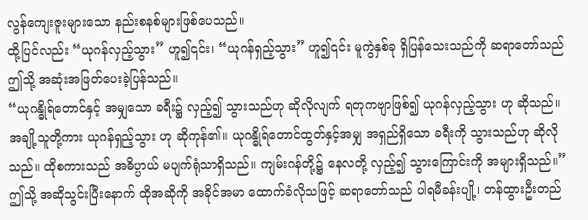လွန်ကျေးဇူးများသော နည်းစနစ်များဖြစ်ပေသည်။
ထို့ပြင်လည်း “ယုဂန်လှည့်သွား” ဟူ၍၎င်း၊ “ယုဂန်ရှည့်သွား” ဟူ၍၎င်း မူကွဲနှစ်ခု ရှိပြန်သေးသည်ကို ဆရာတော်သည် ဤသို့ အဆုံးအဖြတ်ပေးခဲ့ပြန်သည်။
“ယုဂန္ဓိုရ်တောင်နှင့် အမျှသော ခရီး၌ လှည့်၍ သွားသည်ဟု ဆိုလိုလျက် ရတုကဗျာဖြစ်၍ ယုဂန်လှည့်သွား ဟု ဆိုသည်။
အချို့သူတို့ကား ယုဂန်ရှည့်သွား ဟု ဆိုကုန်၏။ ယုဂန္ဓိုရ်တောင်ထွတ်နှင့်အမျှ အရှည်ရှိသော ခရီးကို သွားသည်ဟု ဆိုလိုသည်။ ထိုစကားသည် အဓိပ္ပာယ် မပျက်ရုံသာရှိသည်။ ကျမ်းဂန်တို့၌ နေလတို့ လှည့်၍ သွားကြောင်းကို အများရှိသည်။”
ဤသို့ အဆိုသွင်းပြီးနောက် ထိုအဆိုကို အခိုင်အမာ ထောက်ခံလိုသဖြင့် ဆရာတော်သည် ပါရမီခန်းပျို့၊ တန်ထွားဦးတည်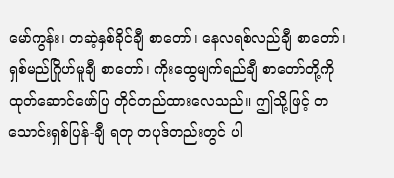မော်ကွန်း၊ တဆဲ့နှစ်ခိုင်ချီ စာတော်၊ နေလရစ်လည်ချီ စာတော်၊ ရှစ်မည်ဂြိုဟ်မူချီ စာတော်၊ ကိုးထွေမျက်ရည်ချီ စာတော်တို့ကို ထုတ်ဆောင်ဖော်ပြ တိုင်တည်ထားလေသည်။ ဤသို့ဖြင့် တသောင်းရှစ်ပြန်-ချီ ရတု တပုဒ်တည်းတွင် ပါ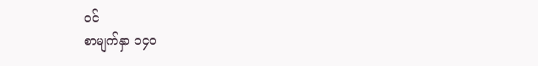ဝင်
စာမျက်နှာ ၁၄၀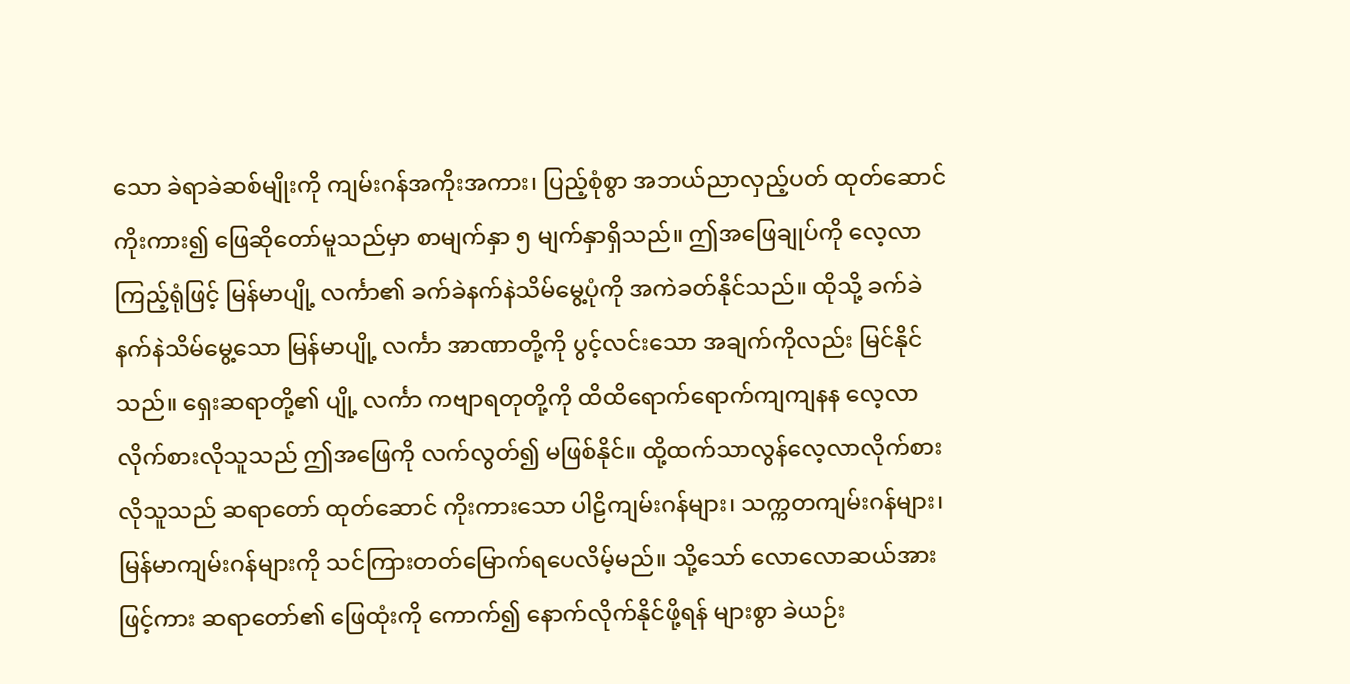သော ခဲရာခဲဆစ်မျိုးကို ကျမ်းဂန်အကိုးအကား၊ ပြည့်စုံစွာ အဘယ်ညာလှည့်ပတ် ထုတ်ဆောင်ကိုးကား၍ ဖြေဆိုတော်မူသည်မှာ စာမျက်နှာ ၅ မျက်နှာရှိသည်။ ဤအဖြေချုပ်ကို လေ့လာကြည့်ရုံဖြင့် မြန်မာပျို့ လင်္ကာ၏ ခက်ခဲနက်နဲသိမ်မွေ့ပုံကို အကဲခတ်နိုင်သည်။ ထိုသို့ ခက်ခဲနက်နဲသိမ်မွေ့သော မြန်မာပျို့ လင်္ကာ အာဏာတို့ကို ပွင့်လင်းသော အချက်ကိုလည်း မြင်နိုင်သည်။ ရှေးဆရာတို့၏ ပျို့ လင်္ကာ ကဗျာရတုတို့ကို ထိထိရောက်ရောက်ကျကျနန လေ့လာ လိုက်စားလိုသူသည် ဤအဖြေကို လက်လွတ်၍ မဖြစ်နိုင်။ ထို့ထက်သာလွန်လေ့လာလိုက်စားလိုသူသည် ဆရာတော် ထုတ်ဆောင် ကိုးကားသော ပါဠိကျမ်းဂန်များ၊ သက္ကတကျမ်းဂန်များ၊ မြန်မာကျမ်းဂန်များကို သင်ကြားတတ်မြောက်ရပေလိမ့်မည်။ သို့သော် လောလောဆယ်အားဖြင့်ကား ဆရာတော်၏ ဖြေထုံးကို ကောက်၍ နောက်လိုက်နိုင်ဖို့ရန် များစွာ ခဲယဉ်း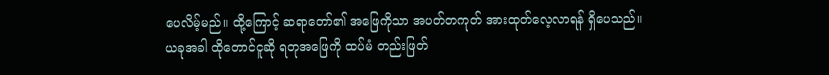ပေလိမ့်မည်။ ထို့ကြောင့် ဆရာတော်၏ အဖြေကိုသာ အပတ်တကုတ် အားထုတ်လေ့လာရန် ရှိပေသည်။
ယခုအခါ ထိုတောင်ငူဆို ရတုအဖြေကို ထပ်မံ တည်းဖြတ်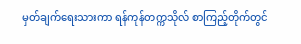မှတ်ချက်ရေးသားကာ ရန်ကုန်တက္ကသိုလ် စာကြည့်တိုက်တွင်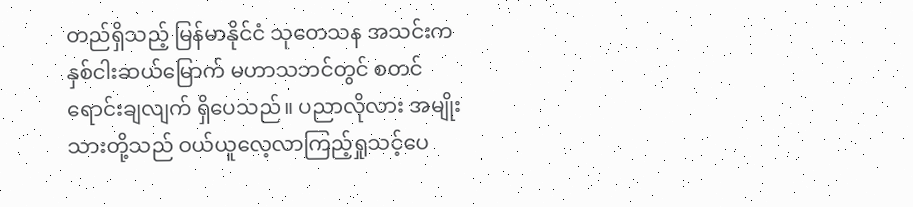တည်ရှိသည့် မြန်မာနိုင်ငံ သုတေသန အသင်းက နှစ်ငါးဆယ်မြောက် မဟာသဘင်တွင် စတင်ရောင်းချလျက် ရှိပေသည်။ ပညာလိုလား အမျိုးသားတို့သည် ဝယ်ယူလေ့လာကြည့်ရှုသင့်ပေ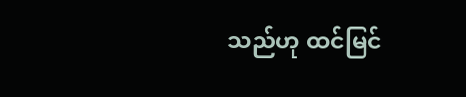သည်ဟု ထင်မြင်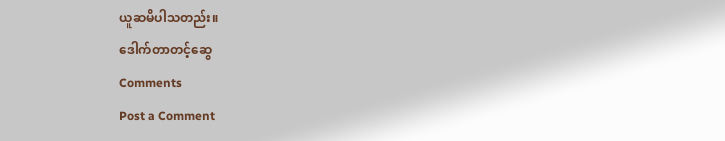ယူဆမိပါသတည်း။
ဒေါက်တာတင့်ဆွေ
Comments
Post a Comment